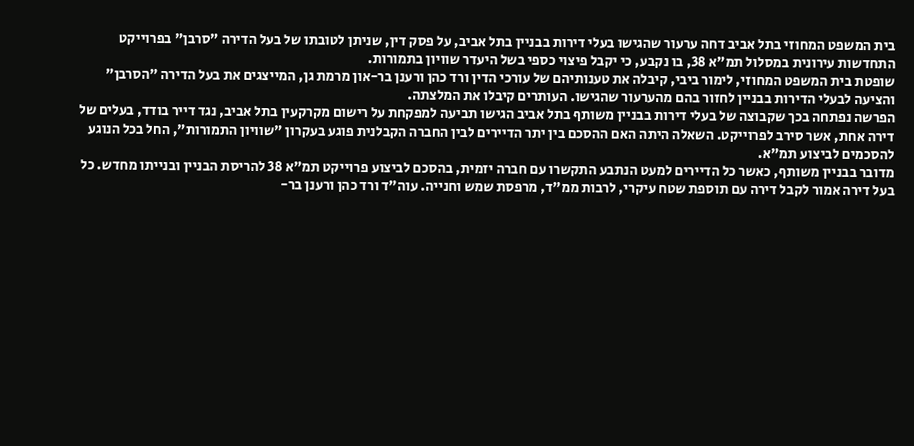בית המשפט המחוזי בתל אביב דחה ערעור שהגישו בעלי דירות בבניין בתל אביב, על פסק דין, שניתן לטובתו של בעל הדירה "סרבן" בפרוייקט התחדשות עירונית במסלול תמ"א 38, בו נקבע, כי יקבל פיצוי כספי בשל היעדר שוויון בתמורות.
שופטת בית המשפט המחוזי, לימור ביבי, קיבלה את טענותיהם של עורכי הדין ורד כהן ורענן בר-און מרמת גן, המייצגים את בעל הדירה "הסרבן" והציעה לבעלי הדירות בבניין לחזור בהם מהערעור שהגישו. העותרים קיבלו את המלצתה.
הפרשה נפתחה בכך שקבוצה של בעלי דירות בבניין משותף בתל אביב הגישו תביעה למפקחת על רישום מקרקעין בתל אביב, נגד דייר בודד, בעלים של דירה אחת, אשר סירב לפרוייקט. השאלה היתה האם ההסכם בין יתר הדיירים לבין החברה הקבלנית פוגע בעקרון "שוויון התמורות", החל בכל הנוגע להסכמים לביצוע תמ"א.
מדובר בבניין משותף, כאשר כל הדיירים למעט הנתבע התקשרו עם חברה יזמית, בהסכם לביצוע פרוייקט תמ"א 38 להריסת הבניין ובנייתו מחדש. כל בעל דירה אמור לקבל דירה עם תוספת שטח עיקרי, לרבות ממ"ד, מרפסת שמש וחנייה. עוה"ד ורד כהן ורענן בר-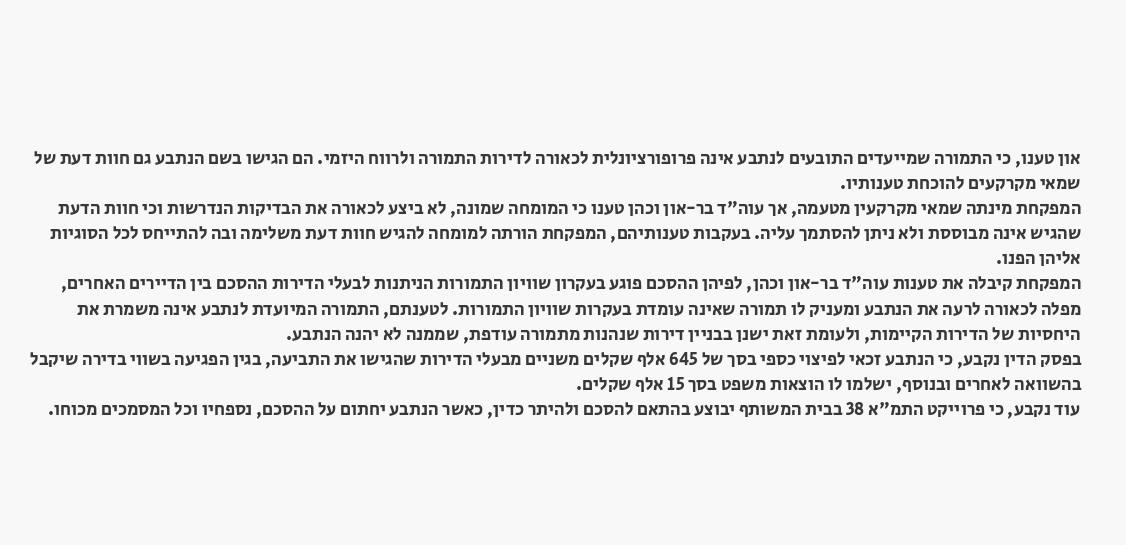און טענו, כי התמורה שמייעדים התובעים לנתבע אינה פרופורציונלית לכאורה לדירות התמורה ולרווח היזמי. הם הגישו בשם הנתבע גם חוות דעת של שמאי מקרקעים להוכחת טענותיו.
המפקחת מינתה שמאי מקרקעין מטעמה, אך עוה"ד בר-און וכהן טענו כי המומחה שמונה, לא ביצע לכאורה את הבדיקות הנדרשות וכי חוות הדעת שהגיש אינה מבוססת ולא ניתן להסתמך עליה. בעקבות טענותיהם, המפקחת הורתה למומחה להגיש חוות דעת משלימה ובה להתייחס לכל הסוגיות אליהן הפנו.
המפקחת קיבלה את טענות עוה"ד בר-און וכהן, לפיהן ההסכם פוגע בעקרון שוויון התמורות הניתנות לבעלי הדירות ההסכם בין הדיירים האחרים, מפלה לכאורה לרעה את הנתבע ומעניק לו תמורה שאינה עומדת בעקרות שוויון התמורות. לטענתם, התמורה המיועדת לנתבע אינה משמרת את היחסיות של הדירות הקיימות, ולעומת זאת ישנן בבניין דירות שנהנות מתמורה עודפת, שממנה לא יהנה הנתבע.
בפסק הדין נקבע, כי הנתבע זכאי לפיצוי כספי בסך של 645 אלף שקלים משניים מבעלי הדירות שהגישו את התביעה, בגין הפגיעה בשווי בדירה שיקבל בהשוואה לאחרים ובנוסף, ישלמו לו הוצאות משפט בסך 15 אלף שקלים.
עוד נקבע, כי פרוייקט התמ"א 38 בבית המשותף יבוצע בהתאם להסכם ולהיתר כדין, כאשר הנתבע יחתום על ההסכם, נספחיו וכל המסמכים מכוחו.